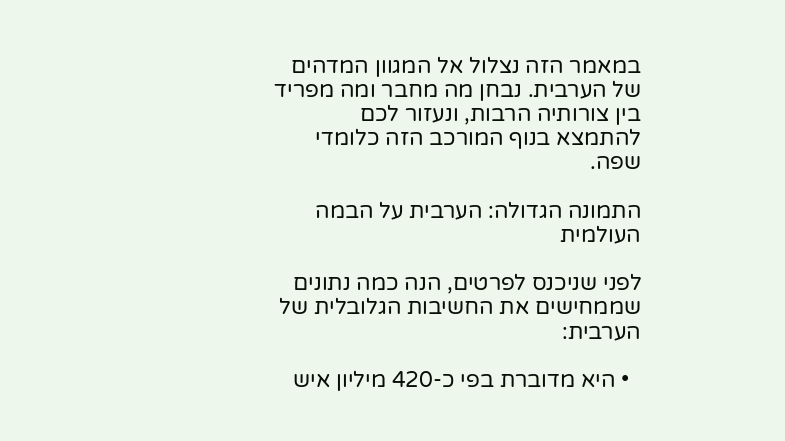במאמר הזה נצלול אל המגוון המדהים של הערבית. נבחן מה מחבר ומה מפריד בין צורותיה הרבות, ונעזור לכם להתמצא בנוף המורכב הזה כלומדי שפה.

התמונה הגדולה: הערבית על הבמה העולמית

לפני שניכנס לפרטים, הנה כמה נתונים שממחישים את החשיבות הגלובלית של הערבית:

  • היא מדוברת בפי כ-420 מיליון איש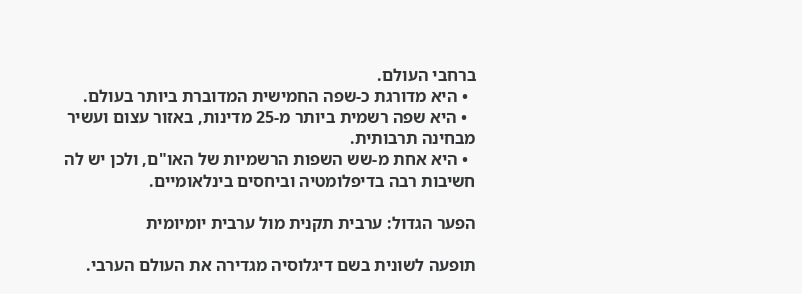ברחבי העולם.
  • היא מדורגת כ-שפה החמישית המדוברת ביותר בעולם.
  • היא שפה רשמית ביותר מ-25 מדינות, באזור עצום ועשיר מבחינה תרבותית.
  • היא אחת מ-שש השפות הרשמיות של האו"ם, ולכן יש לה חשיבות רבה בדיפלומטיה וביחסים בינלאומיים.

הפער הגדול: ערבית תקנית מול ערבית יומיומית

תופעה לשונית בשם דיגלוסיה מגדירה את העולם הערבי.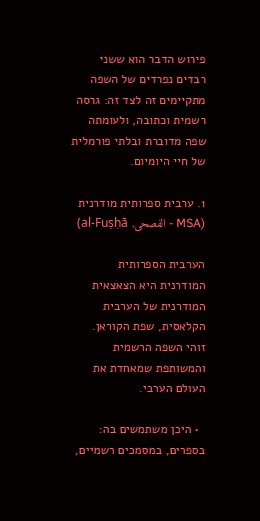פירוש הדבר הוא ששני רבדים נפרדים של השפה מתקיימים זה לצד זה: גרסה רשמית וכתובה, ולעומתה שפה מדוברת ובלתי פורמלית של חיי היומיום.

1. ערבית ספרותית מודרנית (MSA - الفصحى, al-Fuṣḥā)

הערבית הספרותית המודרנית היא הצאצאית המודרנית של הערבית הקלאסית, שפת הקוראן. זוהי השפה הרשמית והמשותפת שמאחדת את העולם הערבי.

  • היכן משתמשים בה: בספרים, במסמכים רשמיים,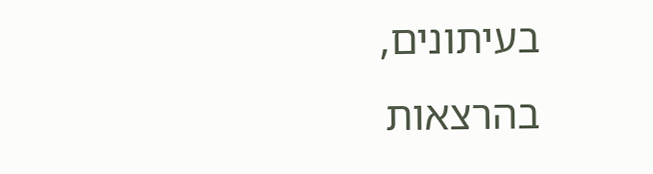בעיתונים, בהרצאות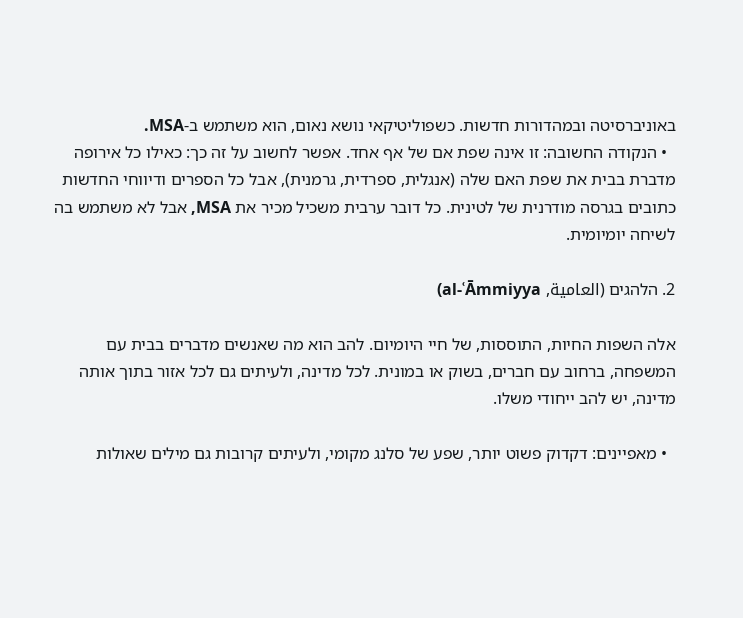באוניברסיטה ובמהדורות חדשות. כשפוליטיקאי נושא נאום, הוא משתמש ב-MSA.
  • הנקודה החשובה: זו אינה שפת אם של אף אחד. אפשר לחשוב על זה כך: כאילו כל אירופה מדברת בבית את שפת האם שלה (אנגלית, ספרדית, גרמנית), אבל כל הספרים ודיווחי החדשות כתובים בגרסה מודרנית של לטינית. כל דובר ערבית משכיל מכיר את MSA, אבל לא משתמש בה לשיחה יומיומית.

2. הלהגים (العامية, al-ʿĀmmiyya)

אלה השפות החיות, התוססות, של חיי היומיום. להב הוא מה שאנשים מדברים בבית עם המשפחה, ברחוב עם חברים, בשוק או במונית. לכל מדינה, ולעיתים גם לכל אזור בתוך אותה מדינה, יש להב ייחודי משלו.

  • מאפיינים: דקדוק פשוט יותר, שפע של סלנג מקומי, ולעיתים קרובות גם מילים שאולות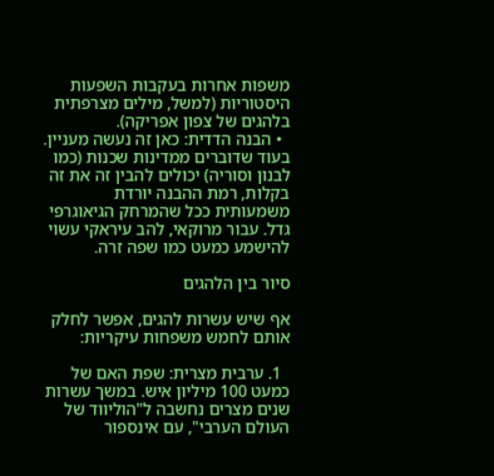משפות אחרות בעקבות השפעות היסטוריות (למשל, מילים מצרפתית בלהגים של צפון אפריקה).
  • הבנה הדדית: כאן זה נעשה מעניין. בעוד שדוברים ממדינות שכנות (כמו לבנון וסוריה) יכולים להבין זה את זה בקלות, רמת ההבנה יורדת משמעותית ככל שהמרחק הגיאוגרפי גדל. עבור מרוקאי, להב עיראקי עשוי להישמע כמעט כמו שפה זרה.

סיור בין הלהגים

אף שיש עשרות להגים, אפשר לחלק אותם לחמש משפחות עיקריות:

  1. ערבית מצרית: שפת האם של כמעט 100 מיליון איש. במשך עשרות שנים מצרים נחשבה ל"הוליווד של העולם הערבי", עם אינספור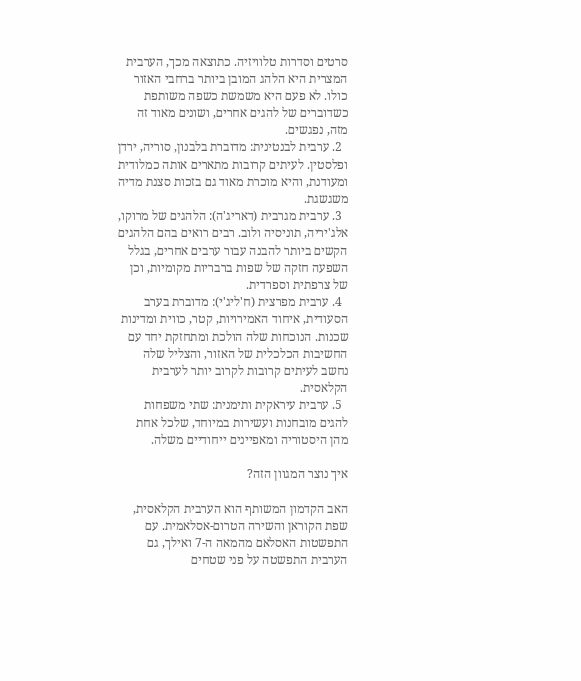סרטים וסדרות טלוויזיה. כתוצאה מכך, הערבית המצרית היא הלהג המובן ביותר ברחבי האזור כולו. לא פעם היא משמשת כשפה משותפת כשדוברים של להגים אחרים, ושונים מאוד זה מזה, נפגשים.
  2. ערבית לבנטינית: מדוברת בלבנון, סוריה, ירדן ופלסטין. לעיתים קרובות מתארים אותה כמלודית ומעודנת, והיא מוכרת מאוד גם בזכות סצנת מדיה משגשגת.
  3. ערבית מגרבית (דאריג'ה): הלהגים של מרוקו, אלג'יריה, תוניסיה ולוב. רבים רואים בהם הלהגים הקשים ביותר להבנה עבור ערבים אחרים, בגלל השפעה חזקה של שפות ברבריות מקומיות, וכן של צרפתית וספרדית.
  4. ערבית מפרצית (ח'ליג'י): מדוברת בערב הסעודית, איחוד האמירויות, קטר, כווית ומדינות שכנות. הנוכחות שלה הולכת ומתחזקת יחד עם החשיבות הכלכלית של האזור, והצליל שלה נחשב לעיתים קרובות לקרוב יותר לערבית הקלאסית.
  5. ערבית עיראקית ותימנית: שתי משפחות להגים מובחנות ועשירות במיוחד, שלכל אחת מהן היסטוריה ומאפיינים ייחודיים משלה.

איך נוצר המגוון הזה?

האב הקדמון המשותף הוא הערבית הקלאסית, שפת הקוראן והשירה הטרום-אסלאמית. עם התפשטות האסלאם מהמאה ה-7 ואילך, גם הערבית התפשטה על פני שטחים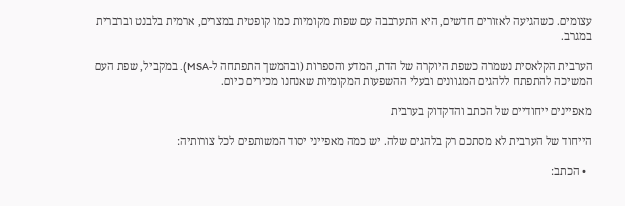עצומים. כשהגיעה לאזורים חדשים, היא התערבבה עם שפות מקומיות כמו קופטית במצרים, ארמית בלבנט וברברית במגרב.

הערבית הקלאסית נשמרה כשפת היוקרה של הדת, המדע והספרות (ובהמשך התפתחה ל-MSA). במקביל, שפת העם המשיכה להתפתח ללהגים המגוונים ובעלי ההשפעות המקומיות שאנחנו מכירים כיום.

מאפיינים ייחודיים של הכתב והדקדוק בערבית

הייחוד של הערבית לא מסתכם רק בלהגים שלה. יש כמה מאפייני יסוד המשותפים לכל צורותיה:

  • הכתב: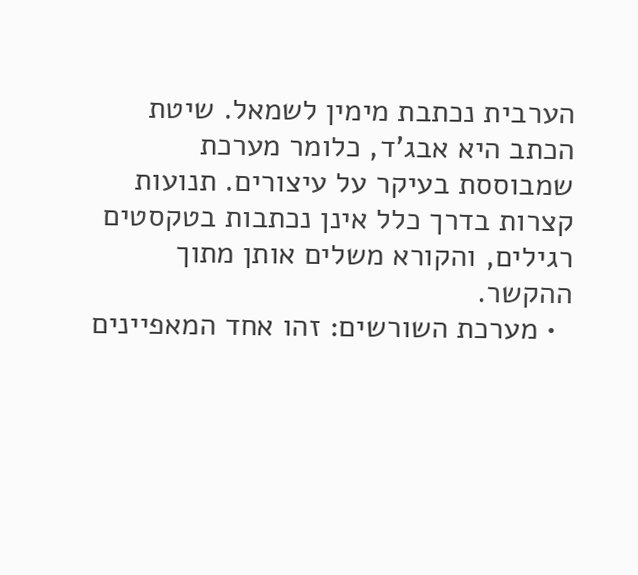הערבית נכתבת מימין לשמאל. שיטת הכתב היא אבג'ד, כלומר מערכת שמבוססת בעיקר על עיצורים. תנועות קצרות בדרך כלל אינן נכתבות בטקסטים רגילים, והקורא משלים אותן מתוך ההקשר.
  • מערכת השורשים: זהו אחד המאפיינים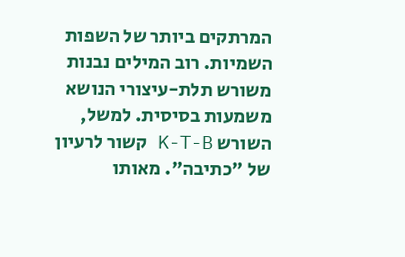המרתקים ביותר של השפות השמיות. רוב המילים נבנות משורש תלת-עיצורי הנושא משמעות בסיסית. למשל, השורש K-T-B קשור לרעיון של "כתיבה". מאותו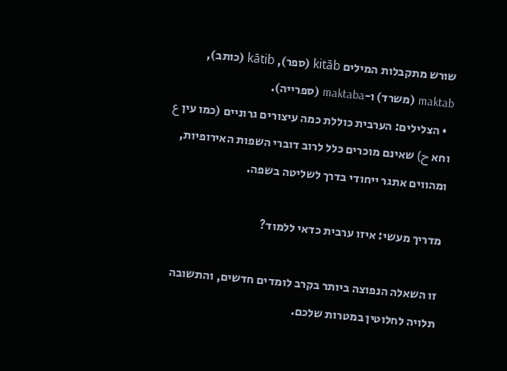שורש מתקבלות המילים kitāb (ספר), kātib (כותב), maktab (משרד) ו-maktaba (ספרייה).
  • הצלילים: הערבית כוללת כמה עיצורים גרוניים (כמו עין ع וחא ح) שאינם מוכרים כלל לרוב דוברי השפות האירופיות, ומהווים אתגר ייחודי בדרך לשליטה בשפה.

מדריך מעשי: איזו ערבית כדאי ללמוד?

זו השאלה הנפוצה ביותר בקרב לומדים חדשים, והתשובה תלויה לחלוטין במטרות שלכם.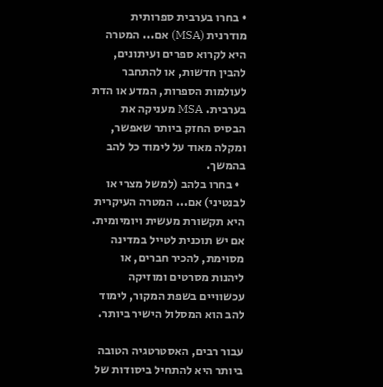• בחרו בערבית ספרותית מודרנית (MSA) אם... המטרה היא לקרוא ספרים ועיתונים, להבין חדשות, או להתחבר לעולמות הספרות, המדע או הדת בערבית. MSA מעניקה את הבסיס החזק ביותר שאפשר, ומקלה מאוד על לימוד כל להב בהמשך.
  • בחרו בלהב (למשל מצרי או לבנטיני) אם... המטרה העיקרית היא תקשורת מעשית ויומיומית. אם יש תוכנית לטייל במדינה מסוימת, להכיר חברים, או ליהנות מסרטים ומוזיקה עכשוויים בשפת המקור, לימוד להב הוא המסלול הישיר ביותר.

עבור רבים, האסטרטגיה הטובה ביותר היא להתחיל ביסודות של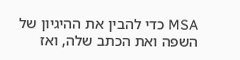MSA כדי להבין את ההיגיון של השפה ואת הכתב שלה, ואז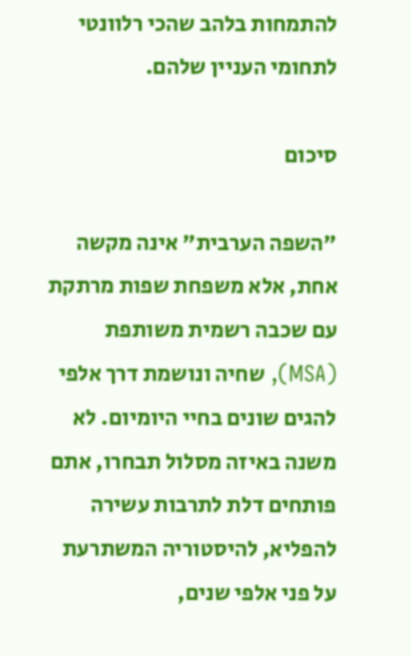להתמחות בלהב שהכי רלוונטי לתחומי העניין שלהם.

סיכום

"השפה הערבית" אינה מקשה אחת, אלא משפחת שפות מרתקת עם שכבה רשמית משותפת (MSA), שחיה ונושמת דרך אלפי להגים שונים בחיי היומיום. לא משנה באיזה מסלול תבחרו, אתם פותחים דלת לתרבות עשירה להפליא, להיסטוריה המשתרעת על פני אלפי שנים,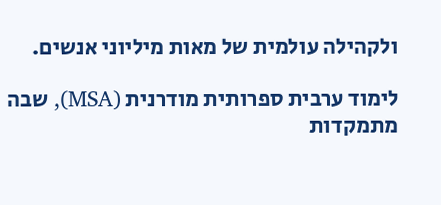ולקהילה עולמית של מאות מיליוני אנשים.

לימוד ערבית ספרותית מודרנית (MSA), שבה מתמקדות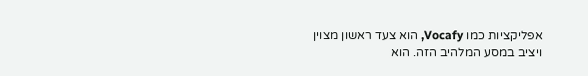אפליקציות כמו Vocafy, הוא צעד ראשון מצוין ויציב במסע המלהיב הזה. הוא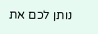נותן לכם את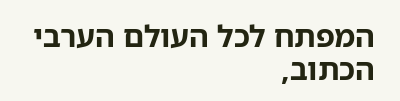המפתח לכל העולם הערבי הכתוב,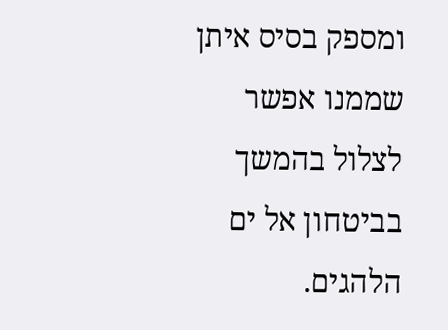ומספק בסיס איתן שממנו אפשר לצלול בהמשך בביטחון אל ים הלהגים.